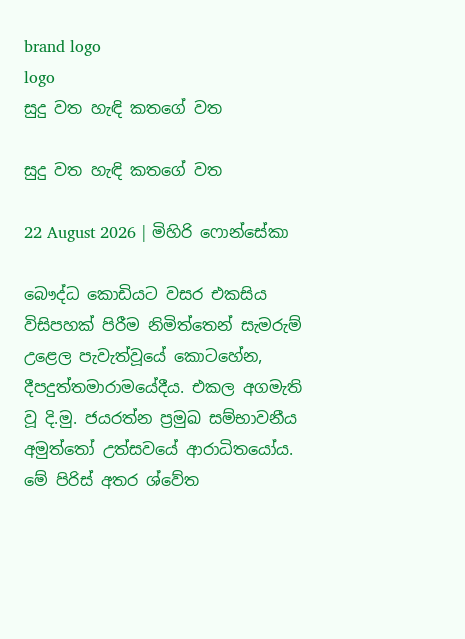brand logo
logo
සුදු වත හැඳි කතගේ වත

සුදු වත හැඳි කතගේ වත

22 August 2026 | මිහිරි ෆොන්සේකා

බෞද්ධ කොඩියට වසර එකසිය විසිපහක් පිරීම නිමිත්තෙන් සැමරුම් උළෙල පැවැත්වූයේ කොටහේන, දීපදුත්තමාරාමයේදීය. එකල අගමැති වූ දි.මු. ජයරත්න ප්‍රමුඛ සම්භාවනීය අමුත්තෝ උත්සවයේ ආරාධිතයෝය. මේ පිරිස් අතර ශ්වේත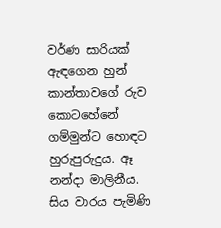වර්ණ සාරියක් ඇඳගෙන හුන් කාන්තාවගේ රුව කොටහේනේ ගම්මුන්ට හොඳට හුරුපුරුදුය. ඈ නන්දා මාලිනීය. සිය වාරය පැමිණි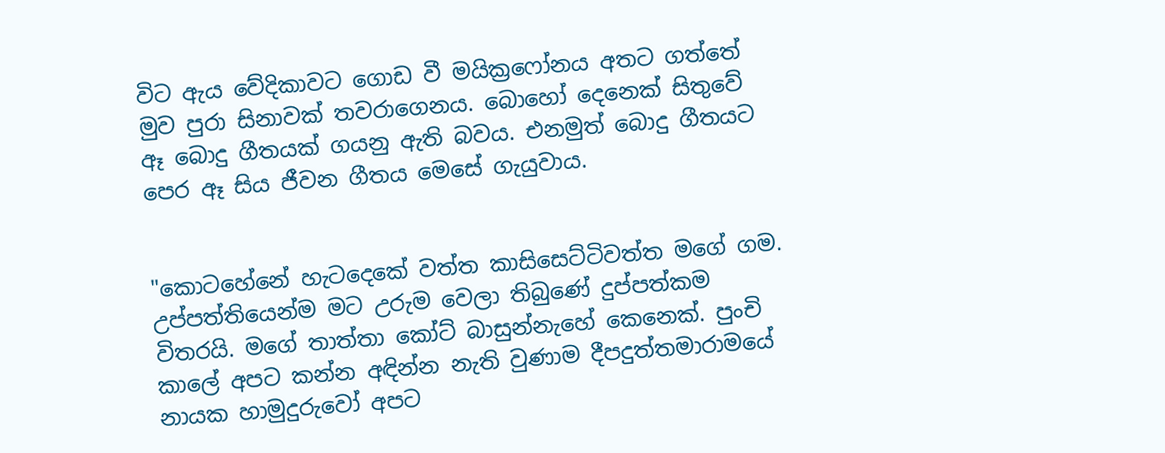විට ඇය වේදිකාවට ගොඩ වී මයික්‍රෆෝනය අතට ගත්තේ මුව පුරා සිනාවක් තවරාගෙනය. බොහෝ දෙනෙක් සිතුවේ ඈ බොදු ගීතයක් ගයනු ඇති බවය. එනමුත් බොදු ගීතයට පෙර ඈ සිය ජීවන ගීතය මෙසේ ගැයුවාය.


"කොටහේනේ හැටදෙකේ වත්ත කාසිසෙට්ටිවත්ත මගේ ගම. උප්පත්තියෙන්ම මට උරුම වෙලා තිබුණේ දුප්පත්කම විතරයි. මගේ තාත්තා කෝට් බාසුන්නැහේ කෙනෙක්. පුංචි කාලේ අපට කන්න අඳින්න නැති වුණාම දීපදුත්තමාරාමයේ නායක හාමුදුරුවෝ අපට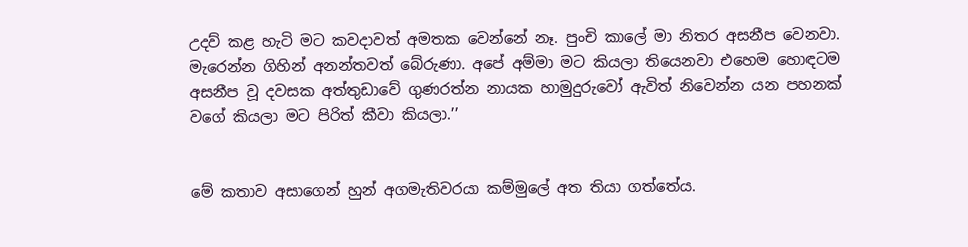උදව් කළ හැටි මට කවදාවත් අමතක වෙන්නේ නෑ. පුංචි කාලේ මා නිතර අසනීප වෙනවා. මැරෙන්න ගිහින් අනන්තවත් බේරුණා. අපේ අම්මා මට කියලා තියෙනවා එහෙම හොඳටම අසනීප වූ දවසක අත්තුඩාවේ ගුණරත්න නායක හාමුදුරුවෝ ඇවිත් නිවෙන්න යන පහනක් වගේ කියලා මට පිරිත් කීවා කියලා.’’


මේ කතාව අසාගෙන් හුන් අගමැතිවරයා කම්මුලේ අත තියා ගත්තේය.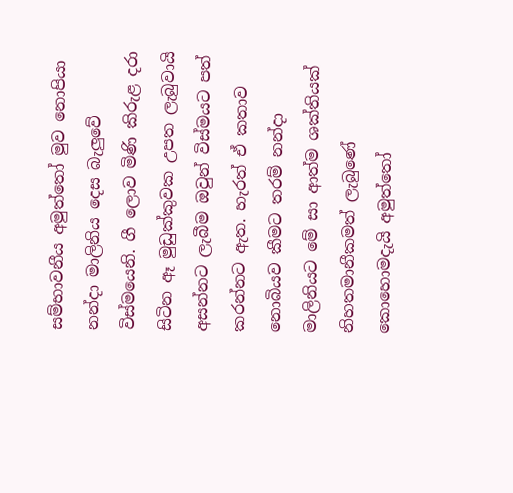සම්භාවනීය අමුත්තෝ මුව නොපියා නන්දා මාලිනිය දෙස බැලුවේ විස්මයෙනි. ගී ලොව මිණි කිරුළ දරා සිටින ඈ මුඩුක්කුවක උපත ලැබුවායි අසන්නට ලැබීම ඔවුන් විස්මයට පත් කරන්නට ඇත. හැරත් ඒ කතාව නොබියව කීමට තරම් නන්දා මාලිනියට මේ සා ආත්ම ශක්තියක් නිහතමානීකමත් ලැබුණේ කොහොමදැයි අමුත්තෝ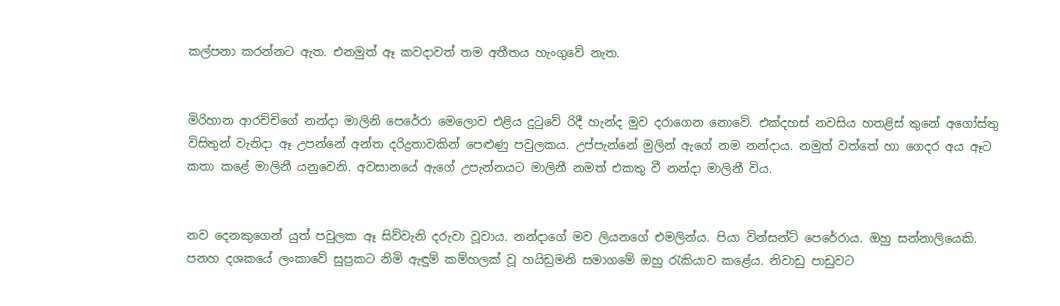කල්පනා කරන්නට ඇත. එනමුත් ඈ කවදාවත් තම අතීතය හැංගුවේ නැත.


මිරිහාන ආරච්චිගේ නන්දා මාලිනි පෙරේරා මෙලොව එළිය දුටුවේ රිදී හැන්ද මුව දරාගෙන නොවේ. එක්දහස් නවසිය හතළිස් තුනේ අගෝස්තු විසිතුන් වැනිදා ඈ උපන්නේ අන්ත දරිද්‍රතාවකින් පෙළුණු පවුලකය. උප්පැන්නේ මුලින් ඇගේ නම නන්දාය. නමුත් වත්තේ හා ගෙදර අය ඈට කතා කළේ මාලිනී යනුවෙනි. අවසානයේ ඇගේ උපැන්නයට මාලිනී නමත් එකතු වී නන්දා මාලිනී විය.


නව දෙනකුගෙන් යුත් පවුලක ඈ සිව්වැනි දරුවා වූවාය. නන්දාගේ මව ලියනගේ එමලින්ය. පියා වින්සන්ට් පෙරේරාය. ඔහු සන්නාලියෙකි. පනහ දශකයේ ලංකාවේ සුප්‍රකට නිමි ඇඳුම් කම්හලක් වූ හයිඩ්‍රමනි සමාගමේ ඔහු රැකියාව කළේය. නිවාඩු පාඩුවට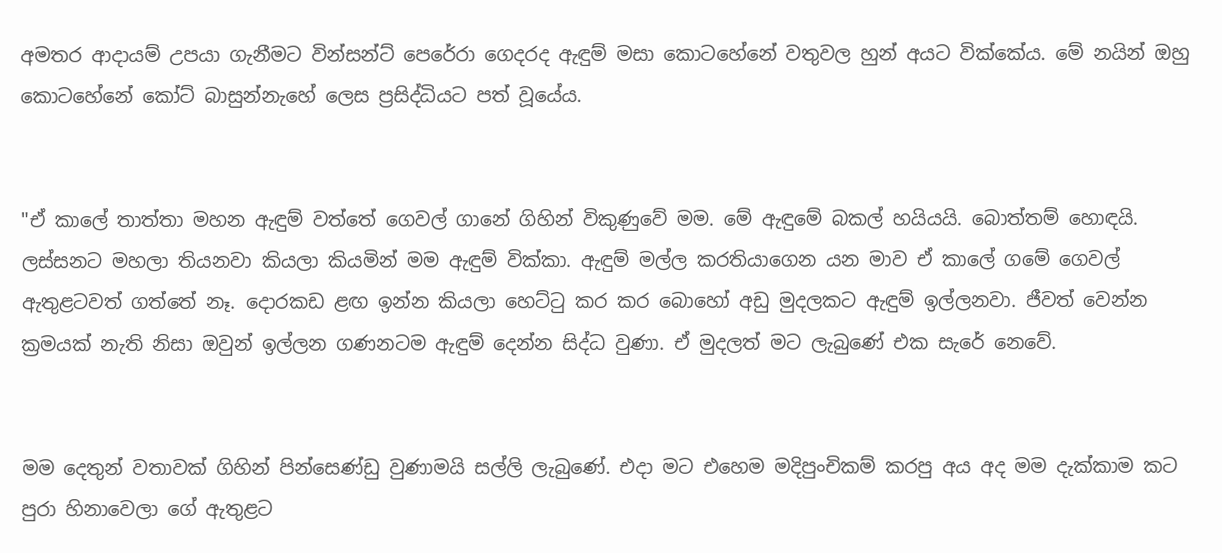අමතර ආදායම් උපයා ගැනීමට වින්සන්ට් පෙරේරා ගෙදරද ඇඳුම් මසා කොටහේනේ වතුවල හුන් අයට වික්කේය. මේ නයින් ඔහු කොටහේනේ කෝට් බාසුන්නැහේ ලෙස ප්‍රසිද්ධියට පත් වූයේය.


"ඒ කාලේ තාත්තා මහන ඇඳුම් වත්තේ ගෙවල් ගානේ ගිහින් විකුණුවේ මම. මේ ඇඳුමේ බකල් හයියයි. බොත්තම් හොඳයි. ලස්සනට මහලා තියනවා කියලා කියමින් මම ඇඳුම් වික්කා. ඇඳුම් මල්ල කරතියාගෙන යන මාව ඒ කාලේ ගමේ ගෙවල් ඇතුළටවත් ගත්තේ නෑ. දොරකඩ ළඟ ඉන්න කියලා හෙට්ටු කර කර බොහෝ අඩු මුදලකට ඇඳුම් ඉල්ලනවා. ජීවත් වෙන්න ක්‍රමයක් නැති නිසා ඔවුන් ඉල්ලන ගණනටම ඇඳුම් දෙන්න සිද්ධ වුණා. ඒ මුදලත් මට ලැබුණේ එක සැරේ නෙවේ.


මම දෙතුන් වතාවක් ගිහින් පින්සෙණ්ඩු වුණාමයි සල්ලි ලැබුණේ. එදා මට එහෙම මදිපුංචිකම් කරපු අය අද මම දැක්කාම කට පුරා හිනාවෙලා ගේ ඇතුළට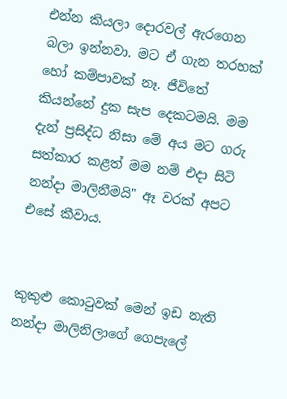එන්න කියලා දොරවල් ඇරගෙන බලා ඉන්නවා. මට ඒ ගැන තරහක් හෝ කම්පාවක් නෑ. ජීවිතේ කියන්නේ දුක සැප දෙකටමයි. මම දැන් ප්‍රසිද්ධ නිසා මේ අය මට ගරු සත්කාර කළත් මම නම් එදා සිටි නන්දා මාලිනීමයි" ඈ වරක් අපට එසේ කීවාය.


කුකුළු කොටුවක් මෙන් ඉඩ නැති නන්දා මාලිනිලාගේ ගෙපැලේ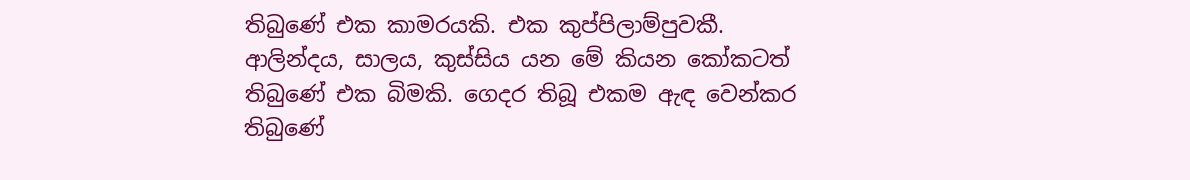තිබුණේ එක කාමරයකි. එක කුප්පිලාම්පුවකී. ආලින්දය, සාලය, කුස්සිය යන මේ කියන කෝකටත් තිබුණේ එක බිමකි. ගෙදර තිබූ එකම ඇඳ වෙන්කර තිබුණේ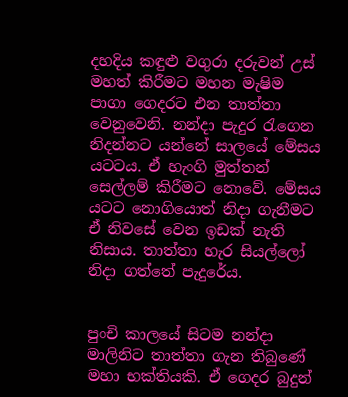දහදිය කඳුළු වගුරා දරුවන් උස් මහත් කිරීමට මහන මැෂිම පාගා ගෙදරට එන තාත්තා වෙනුවෙනි. නන්දා පැදුර රැගෙන නිදන්නට යන්නේ සාලයේ මේසය යටටය. ඒ හැංගි මුත්තන් සෙල්ලම් කිරීමට නොවේ. මේසය යටට නොගියොත් නිදා ගැනීමට ඒ නිවසේ වෙන ඉඩක් නැති නිසාය. තාත්තා හැර සියල්ලෝ නිදා ගත්තේ පැදුරේය.


පුංචි කාලයේ සිටම නන්දා මාලිනිට තාත්තා ගැන තිබුණේ මහා භක්තියකි. ඒ ගෙදර බුදුන්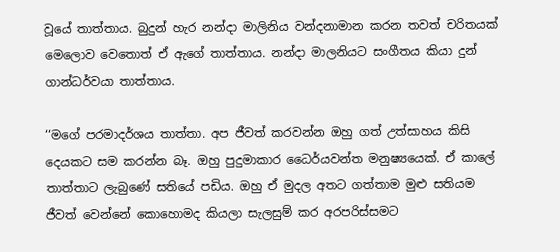වූයේ තාත්තාය. බුදුන් හැර නන්දා මාලිනිය වන්දනාමාන කරන තවත් චරිතයක් මෙලොව වෙතොත් ඒ ඇගේ තාත්තාය. නන්දා මාලනියට සංගීතය කියා දුන් ගාන්ධර්වයා තාත්තාය.

‘‘මගේ පරමාදර්ශය තාත්තා. අප ජීවත් කරවන්න ඔහු ගත් උත්සාහය කිසි දෙයකට සම කරන්න බෑ. ඔහු පුදුමාකාර ධෛර්යවන්ත මනුෂ්‍යයෙක්. ඒ කාලේ තාත්තාට ලැබුණේ සතියේ පඩිය. ඔහු ඒ මුදල අතට ගත්තාම මුළු සතියම ජීවත් වෙන්නේ කොහොමද කියලා සැලසුම් කර අරපරිස්සමට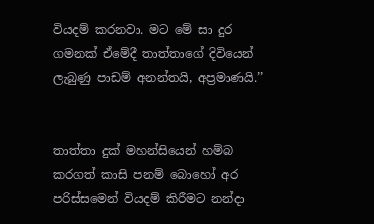වියදම් කරනවා. මට මේ සා දුර ගමනක් ඒමේදී තාත්තාගේ දිවියෙන් ලැබුණු පාඩම් අනන්තයි, අප්‍රමාණයි.’’


තාත්තා දුක් මහන්සියෙන් හම්බ කරගත් කාසි පනම් බොහෝ අර පරිස්සමෙන් වියදම් කිරීමට නන්දා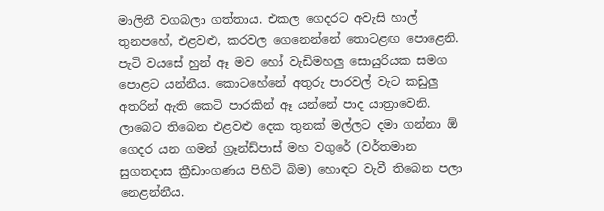මාලිනී වගබලා ගත්තාය. එකල ගෙදරට අවැසි හාල් තුනපහේ, එළවළු, කරවල ගෙනෙන්නේ තොටළඟ පොළෙනි. පැටි වයසේ හුන් ඈ මව හෝ වැඩිමහලු සොයුරියක සමග පොළට යන්නීය. කොටහේනේ අතුරු පාරවල් වැට කඩුලු අතරින් ඇති කෙටි පාරකින් ඈ යන්නේ පාද යාත්‍රාවෙනි. ලාබෙට තිබෙන එළවළු දෙක තුනක් මල්ලට දමා ගන්නා ඕ ගෙදර යන ගමන් ග්‍රෑන්ඩ්පාස් මහ වගුරේ (වර්තමාන සුගතදාස ක්‍රීඩාංගණය පිහිටි බිම) හොඳට වැවී තිබෙන පලා නෙළන්නීය.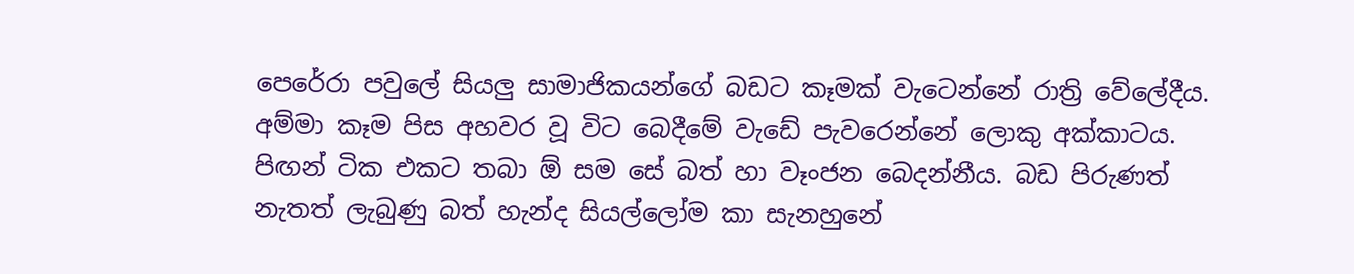පෙරේරා පවුලේ සියලු සාමාජිකයන්ගේ බඩට කෑමක් වැටෙන්නේ රාත්‍රි වේලේදීය. අම්මා කෑම පිස අහවර වූ විට බෙදීමේ වැඩේ පැවරෙන්නේ ලොකු අක්කාටය. පිඟන් ටික එකට තබා ඕ සම සේ බත් හා වෑංජන බෙදන්නීය. බඩ පිරුණත් නැතත් ලැබුණු බත් හැන්ද සියල්ලෝම කා සැනහුනේ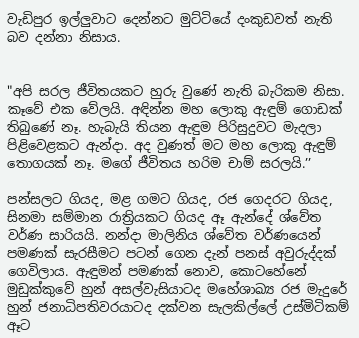වැඩිපුර ඉල්ලුවාට දෙන්නට මුට්ටියේ දංකුඩවත් නැති බව දන්නා නිසාය.


"අපි සරල ජීවිතයකට හුරු වුණේ නැති බැරිකම නිසා. කෑවේ එක වේලයි. අඳින්න මහ ලොකු ඇඳුම් ගොඩක් තිබුණේ නෑ. හැබැයි තියන ඇඳුම පිරිසුදුවට මැදලා පිළිවෙළකට ඇන්දා. අද වුණත් මට මහ ලොකු ඇඳුම් තොගයක් නෑ. මගේ ජීවිතය හරිම චාම් සරලයි.’’

පන්සලට ගියද, මළ ගමට ගියද, රජ ගෙදරට ගියද, සිනමා සම්මාන රාත්‍රියකට ගියද ඈ ඇන්දේ ශ්වේත වර්ණ සාරියයි. නන්දා මාලිනිය ශ්වේත වර්ණයෙන් පමණක් සැරසීමට පටන් ගෙන දැන් පනස් අවුරුද්දක් ගෙවිලාය. ඇඳුමන් පමණක් නොව, කොටහේනේ මුඩුක්කුවේ හුන් අසල්වැසියාටද මහේශාඛ්‍ය රජ මැදුරේ හුන් ජනාධිපතිවරයාටද දක්වන සැලකිල්ලේ උස්මිටිකම් ඈට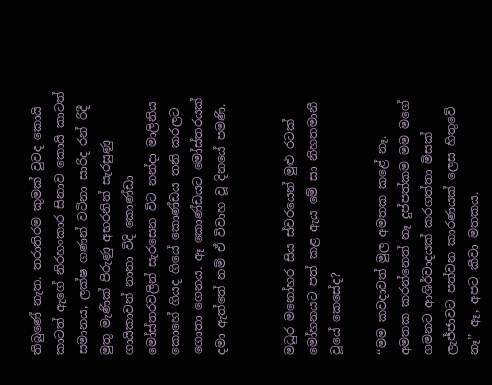තිබුණේ නැත. තරාතිරම කුමක් වුවද කොයි කාටත් ඇගේ නිරහංකාර සිනාව කොයි කාටත් සමානය, ලක්ෂ ගණන් වටිනා සාරිද රන් රිදී මුතු මැණික් පිරුණු අභරනින් සැරසුණු ගායිකාවන් නානා විදි කොණ්ඩා මෝස්තරවලින් සැරසෙන විට නන්දා මාලිනිය කොහේ ගියද ගියේ කොණ්ඩය තනි කරලට ගොතා ගෙනය. ඈ කොණ්ඩයට මෝස්තරයක් දමා ඇත්තේ නම් ඒ විවාහ වූ දිනයේ පමණි.


මධුර මනෝහර සිය ස්වරයෙන් මුළු රටක් මෝහනයට පත් කළ ඇය මේ සා නිහතමානී වූයේ කෙසේද?

‘‘මම කවදාවත් මුල අමතක කළේ නෑ. අමතක කරන්නෙත් නෑ දුප්පත්කම මම මගේ ගමනට ආශිර්වාදයක් කරගත්තා මිසක් ලැජ්ජාවට පත්වන කාරණයක් ලෙස හිතුවේ නෑ’’ ඈ, අපට කීවා මතකය.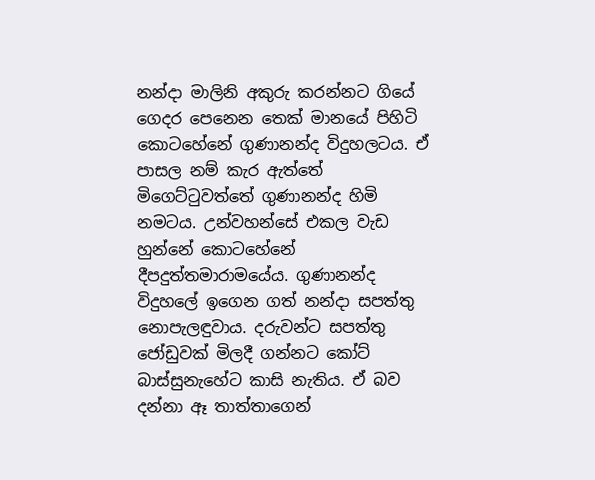නන්දා මාලිනි අකුරු කරන්නට ගියේ ගෙදර පෙනෙන තෙක් මානයේ පිහිටි කොටහේනේ ගුණානන්ද විදුහලටය. ඒ පාසල නම් කැර ඇත්තේ මිගෙට්ටුවත්තේ ගුණානන්ද හිමි නමටය. උන්වහන්සේ එකල වැඩ හුන්නේ කොටහේනේ දීපදුත්තමාරාමයේය. ගුණානන්ද විදුහලේ ඉගෙන ගත් නන්දා සපත්තු නොපැලඳුවාය. දරුවන්ට සපත්තු ජෝඩුවක් මිලදී ගන්නට කෝට් බාස්සුනැහේට කාසි නැතිය. ඒ බව දන්නා ඈ තාත්තාගෙන්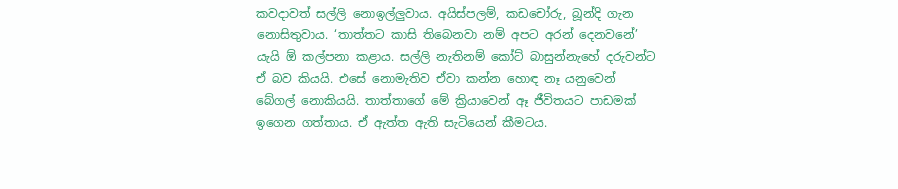කවදාවත් සල්ලි නොඉල්ලුවාය. අයිස්පලම්, කඩචෝරු, බූන්දි ගැන නොසිතුවාය. ‘තාත්තට කාසි තිබෙනවා නම් අපට අරන් දෙනවනේ’ යැයි ඕ කල්පනා කළාය. සල්ලි නැතිනම් කෝට් බාසුන්නැහේ දරුවන්ට ඒ බව කියයි. එසේ නොමැතිව ඒවා කන්න හොඳ නෑ යනුවෙන් බේගල් නොකියයි. තාත්තාගේ මේ ක්‍රියාවෙන් ඈ ජීවිතයට පාඩමක් ඉගෙන ගත්තාය. ඒ ඇත්ත ඇති සැටියෙන් කීමටය.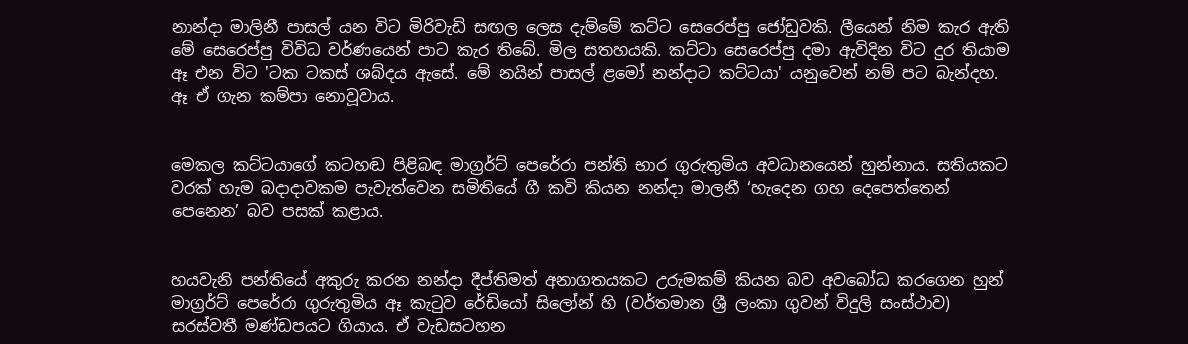නාන්දා මාලිනී පාසල් යන විට මිරිවැඩි සඟල ලෙස දැම්මේ කට්ට සෙරෙප්පු ජෝඩුවකි. ලීයෙන් නිම කැර ඇති මේ සෙරෙප්පු විවිධ වර්ණයෙන් පාට කැර තිබේ. මිල සතහයකි. කට්ටා සෙරෙප්පු දමා ඇවිදින විට දුර තියාම ඈ එන විට 'ටක ටකස් ශබ්දය ඇසේ. මේ නයින් පාසල් ළමෝ නන්දාට කට්ටයා' යනුවෙන් නම් පට බැන්දහ. ඈ ඒ ගැන කම්පා නොවූවාය.


මෙකල කට්ටයාගේ කටහඬ පිළිබඳ මාග්‍රර්ට් පෙරේරා පන්ති භාර ගුරුතුමිය අවධානයෙන් හුන්නාය. සතියකට වරක් හැම බදාදාවකම පැවැත්වෙන සමිතියේ ගී කවි කියන නන්දා මාලනී ‘හැදෙන ගහ දෙපෙත්තෙන් පෙනෙන’ බව පසක් කළාය.


හයවැනි පන්තියේ අකුරු කරන නන්දා දීප්තිමත් අනාගතයකට උරුමකම් කියන බව අවබෝධ කරගෙන හුන් මාග්‍රර්ට් පෙරේරා ගුරුතුමිය ඈ කැටුව රේඩියෝ සිලෝන් හි (වර්තමාන ශ්‍රී ලංකා ගුවන් විදුලි සංස්ථාව) සරස්වතී මණ්ඩපයට ගියාය. ඒ වැඩසටහන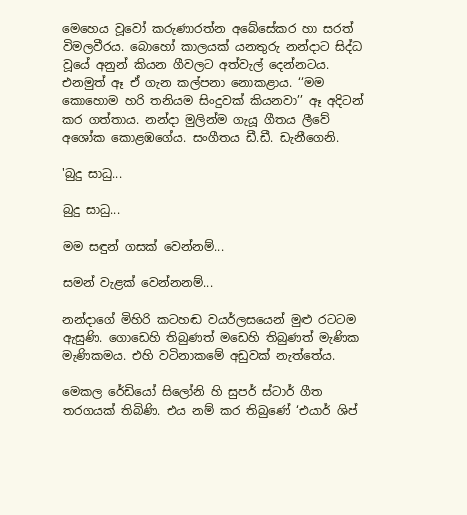මෙහෙය වූවෝ කරුණාරත්න අබේසේකර හා සරත් විමලවීරය. බොහෝ කාලයක් යනතුරු නන්දාට සිද්ධ වූයේ අනුන් කියන ගීවලට අත්වැල් දෙන්නටය. එනමුත් ඈ ඒ ගැන කල්පනා නොකළාය. ‘‘මම කොහොම හරි තනියම සිංදුවක් කියනවා’’ ඈ අදිටන් කර ගත්තාය. නන්දා මුලින්ම ගැයූ ගීතය ලීවේ අශෝක කොළඹගේය. සංගීතය ඩී.ඩී. ඩැනීගෙනි.

'බුදු සාධු...

බුදු සාධු...

මම සඳුන් ගසක් වෙන්නම්...

සමන් වැළක් වෙන්නනම්...

නන්දාගේ මිහිරි කටහඬ වයර්ලසයෙන් මුළු රටටම ඇසුණි. ගොඩෙහි තිබුණත් මඩෙහි තිබුණත් මැණික මැණිකමය. එහි වටිනාකමේ අඩුවක් නැත්තේය.

මෙකල රේඩියෝ සිලෝනි හි සුපර් ස්ටාර් ගීත තරගයක් තිබිණි. එය නම් කර තිබුණේ ‘එයාර් ශිප්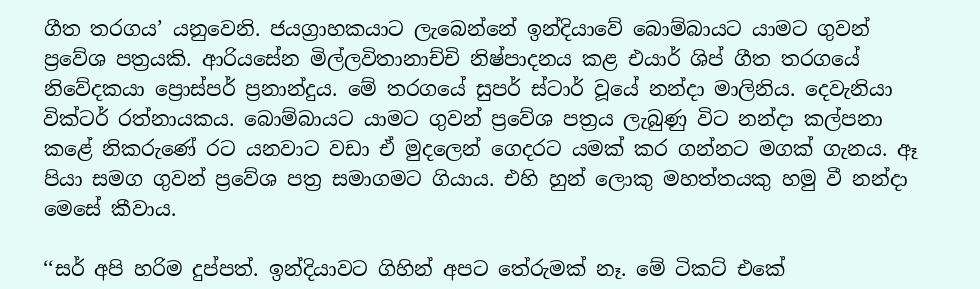ගීත තරගය’ යනුවෙනි. ජයග්‍රාහකයාට ලැබෙන්නේ ඉන්දියාවේ බොම්බායට යාමට ගුවන් ප්‍රවේශ පත්‍රයකි. ආරියසේන මිල්ලවිතානාච්චි නිෂ්පාදනය කළ එයාර් ශිප් ගීත තරගයේ නිවේදකයා ප්‍රොස්පර් ප්‍රනාන්දුය. මේ තරගයේ සුපර් ස්ටාර් වූයේ නන්දා මාලිනිය. දෙවැනියා වික්ටර් රත්නායකය. බොම්බායට යාමට ගුවන් ප්‍රවේශ පත්‍රය ලැබුණු විට නන්දා කල්පනා කළේ නිකරුණේ රට යනවාට වඩා ඒ මුදලෙන් ගෙදරට යමක් කර ගන්නට මගක් ගැනය. ඈ පියා සමග ගුවන් ප්‍රවේශ පත්‍ර සමාගමට ගියාය. එහි හුන් ලොකු මහත්තයකු හමු වී නන්දා මෙසේ කීවාය.

‘‘සර් අපි හරිම දුප්පත්. ඉන්දියාවට ගිහින් අපට තේරුමක් නෑ. මේ ටිකට් එකේ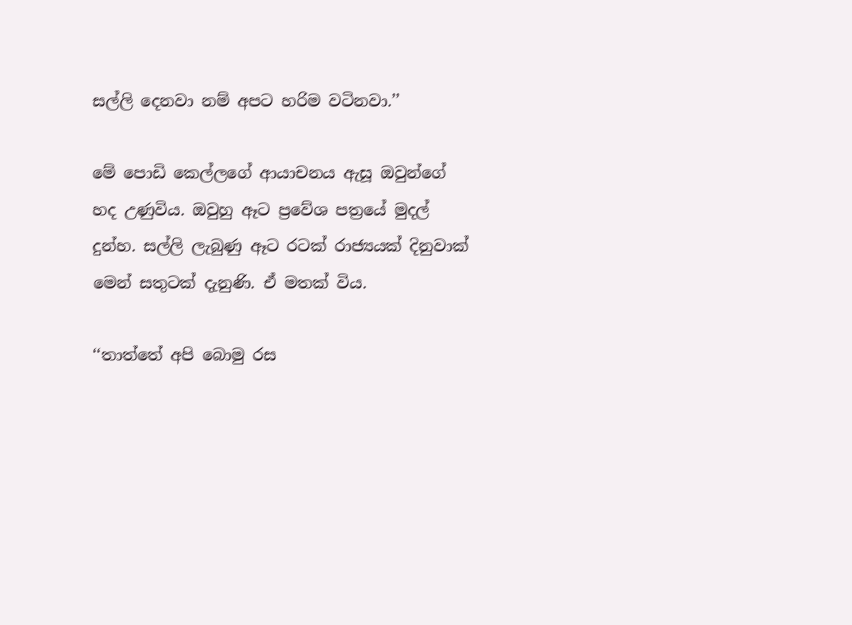සල්ලි දෙනවා නම් අපට හරිම වටිනවා.’’

මේ පොඩි කෙල්ලගේ ආයාචනය ඇසූ ඔවුන්ගේ හද උණුවිය. ඔවුහු ඈට ප්‍රවේශ පත්‍රයේ මුදල් දුන්හ. සල්ලි ලැබුණු ඈට රටක් රාජ්‍යයක් දිනුවාක් මෙන් සතුටක් දැනුණි. ඒ මතක් විය.

‘‘තාත්තේ අපි බොමු රස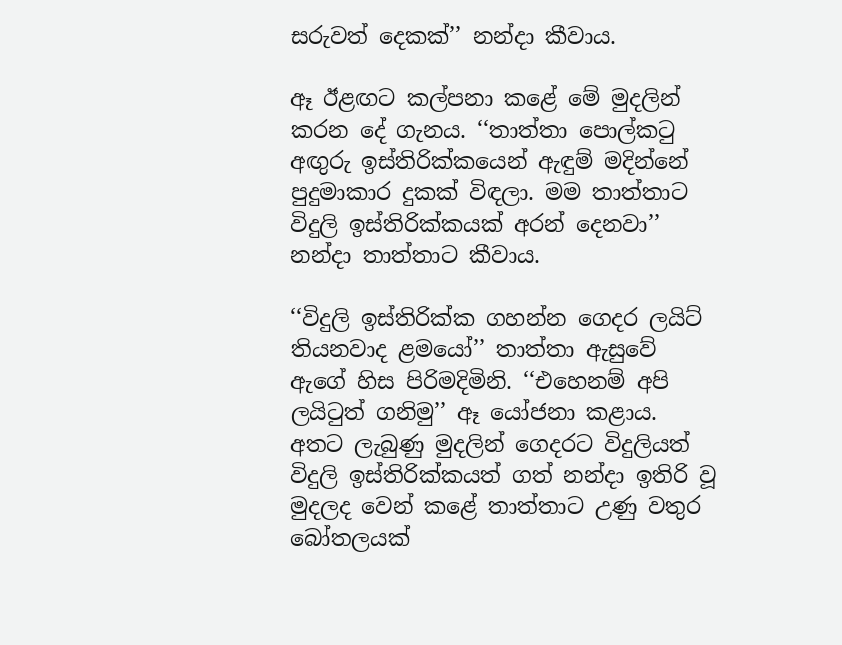සරුවත් දෙකක්’’ නන්දා කීවාය.

ඈ ඊළඟට කල්පනා කළේ මේ මුදලින් කරන දේ ගැනය. ‘‘තාත්තා පොල්කටු අඟුරු ඉස්තිරික්කයෙන් ඇඳුම් මදින්නේ පුදුමාකාර දුකක් විඳලා. මම තාත්තාට විදුලි ඉස්තිරික්කයක් අරන් දෙනවා’’ නන්දා තාත්තාට කීවාය.

‘‘විදුලි ඉස්තිරික්ක ගහන්න ගෙදර ලයිට් තියනවාද ළමයෝ’’ තාත්තා ඇසුවේ ඇගේ හිස පිරිමදිමිනි. ‘‘එහෙනම් අපි ලයිටුත් ගනිමු’’ ඈ යෝජනා කළාය. අතට ලැබුණු මුදලින් ගෙදරට විදුලියත් විදුලි ඉස්තිරික්කයත් ගත් නන්දා ඉතිරි වූ මුදලද වෙන් කළේ තාත්තාට උණු වතුර බෝතලයක්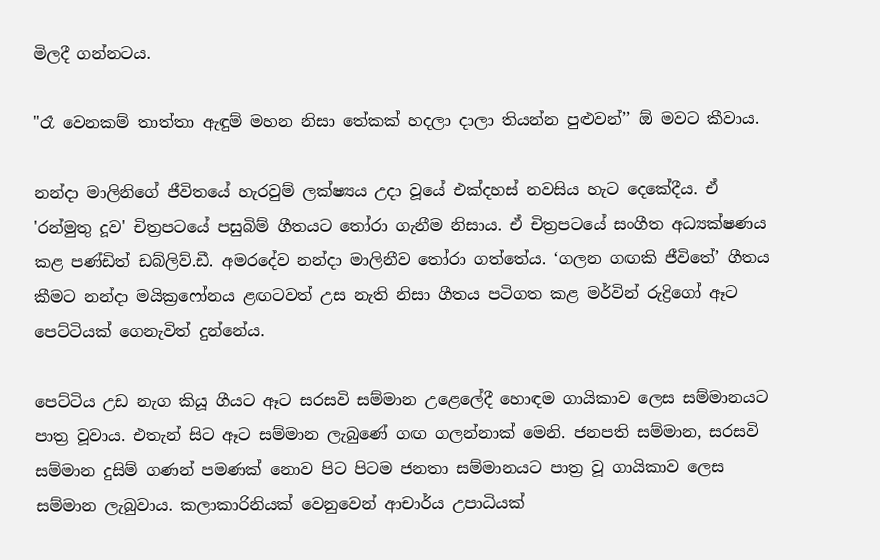මිලදී ගන්නටය.

"රෑ වෙනකම් තාත්තා ඇඳුම් මහන නිසා තේකක් හදලා දාලා තියන්න පුළුවන්’’ ඕ මවට කීවාය.

නන්දා මාලිනිගේ ජීවිතයේ හැරවුම් ලක්ෂ්‍යය උදා වූයේ එක්දහස් නවසිය හැට දෙකේදීය. ඒ 'රන්මුතු දූව' චිත්‍රපටයේ පසුබිම් ගීතයට තෝරා ගැනීම නිසාය. ඒ චිත්‍රපටයේ සංගීත අධ්‍යක්ෂණය කළ පණ්ඩිත් ඩබ්ලිව්.ඩී. අමරදේව නන්දා මාලිනීව තෝරා ගත්තේය. ‘ගලන ගඟකි ජීවිතේ’ ගීතය කීමට නන්දා මයික්‍රෆෝනය ළඟටවත් උස නැති නිසා ගීතය පටිගත කළ මර්වින් රුද්‍රිගෝ ඈට පෙට්ටියක් ගෙනැවිත් දුන්නේය.

පෙට්ටිය උඩ නැග කියූ ගීයට ඈට සරසවි සම්මාන උළෙලේදී හොඳම ගායිකාව ලෙස සම්මානයට පාත්‍ර වූවාය. එතැන් සිට ඈට සම්මාන ලැබුණේ ගඟ ගලන්නාක් මෙනි. ජනපති සම්මාන, සරසවි සම්මාන දුසිම් ගණන් පමණක් නොව පිට පිටම ජනතා සම්මානයට පාත්‍ර වූ ගායිකාව ලෙස සම්මාන ලැබුවාය. කලාකාරිනියක් වෙනුවෙන් ආචාර්ය උපාධියක්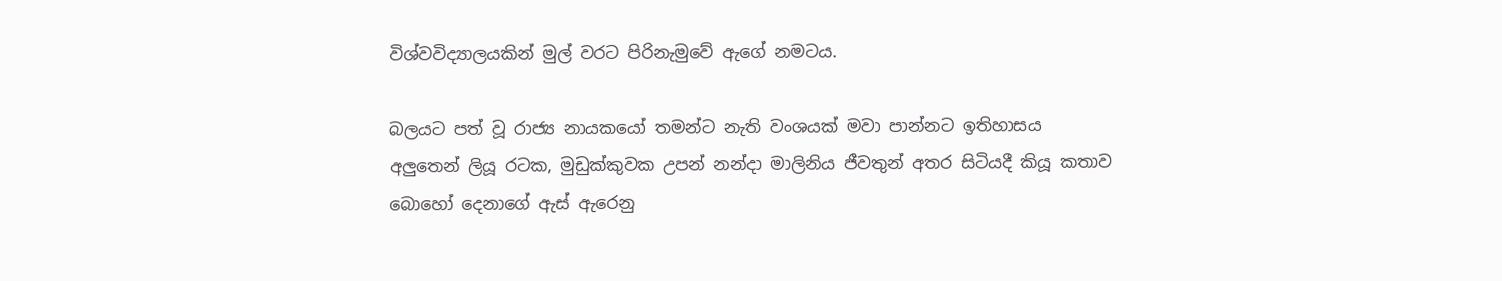විශ්වවිද්‍යාලයකින් මුල් වරට පිරිනැමුවේ ඇගේ නමටය.

බලයට පත් වූ රාජ්‍ය නායකයෝ තමන්ට නැති වංශයක් මවා පාන්නට ඉතිහාසය අලුතෙන් ලියූ රටක, මුඩුක්කුවක උපන් නන්දා මාලිනිය ජීවතුන් අතර සිටියදී කියූ කතාව බොහෝ දෙනාගේ ඇස් ඇරෙනු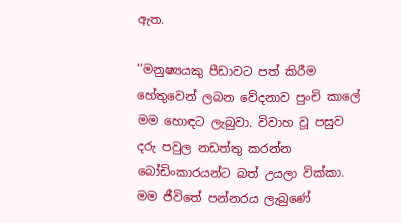ඇත.

‘‘මනුෂ්‍යයකු පීඩාවට පත් කිරීම හේතුවෙන් ලබන වේදනාව පුංචි කාලේ මම හොඳට ලැබුවා. විවාහ වූ පසුව දරු පවුල නඩත්තු කරන්න බෝඩිංකාරයන්ට බත් උයලා වික්කා. මම ජීවිතේ පන්නරය ලැබුණේ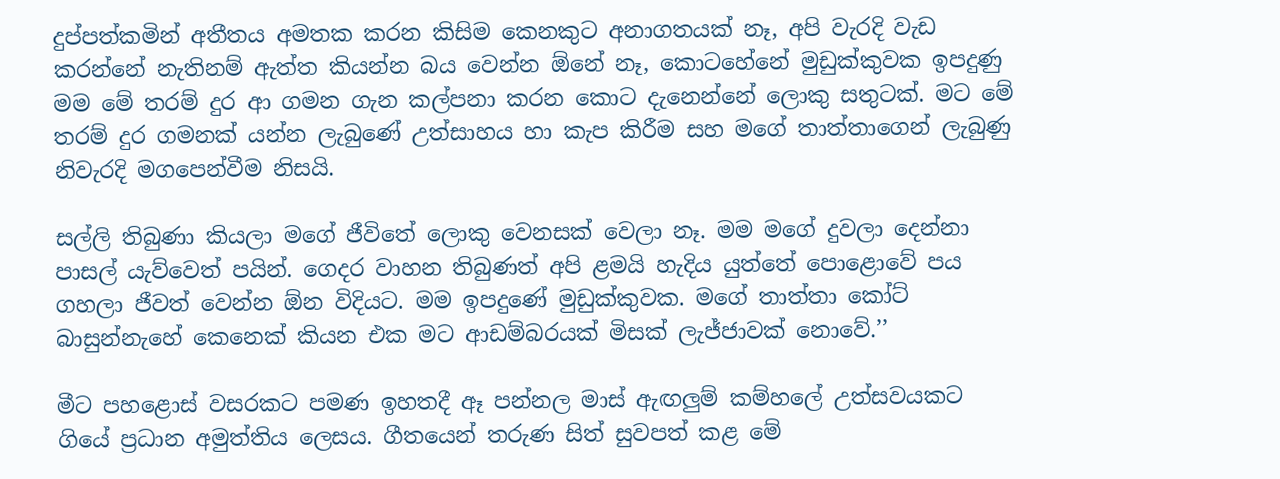දුප්පත්කමින් අතීතය අමතක කරන කිසිම කෙනකුට අනාගතයක් නෑ, අපි වැරදි වැඩ කරන්නේ නැතිනම් ඇත්ත කියන්න බය වෙන්න ඕනේ නෑ, කොටහේනේ මුඩුක්කුවක ඉපදුණු මම මේ තරම් දුර ආ ගමන ගැන කල්පනා කරන කොට දැනෙන්නේ ලොකු සතුටක්. මට මේ තරම් දුර ගමනක් යන්න ලැබුණේ උත්සාහය හා කැප කිරීම සහ මගේ තාත්තාගෙන් ලැබුණු නිවැරදි මගපෙන්වීම නිසයි.

සල්ලි තිබුණා කියලා මගේ ජීවිතේ ලොකු වෙනසක් වෙලා නෑ. මම මගේ දුවලා දෙන්නා පාසල් යැව්වෙත් පයින්. ගෙදර වාහන තිබුණත් අපි ළමයි හැදිය යුත්තේ පොළොවේ පය ගහලා ජීවත් වෙන්න ඕන විදියට. මම ඉපදුණේ මුඩුක්කුවක. මගේ තාත්තා කෝට් බාසුන්නැහේ කෙනෙක් කියන එක මට ආඩම්බරයක් මිසක් ලැජ්ජාවක් නොවේ.’’

මීට පහළොස් වසරකට පමණ ඉහතදී ඈ පන්නල මාස් ඇඟලුම් කම්හලේ උත්සවයකට ගියේ ප්‍රධාන අමුත්තිය ලෙසය. ගීතයෙන් තරුණ සිත් සුවපත් කළ මේ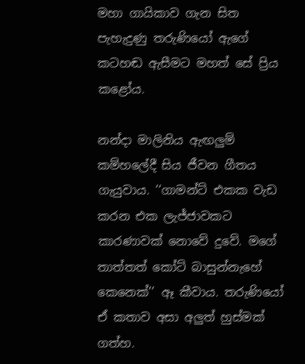මහා ගායිකාව ගැන සිත පැහැදුණු තරුණියෝ ඇගේ කටහඬ ඇසීමට මහත් සේ ප්‍රිය කළෝය.

නන්දා මාලිනිය ඇඟලුම් කම්හලේදී සිය ජීවන ගීතය ගැයුවාය. ‘‘ගාමන්ට් එකක වැඩ කරන එක ලැජ්ජාවකට කාරණාවක් නොවේ දුවේ. මගේ තාත්තත් කෝට් බාසුන්නැහේ කෙනෙක්’’ ඈ කීවාය. තරුණියෝ ඒ කතාව අසා අලුත් හුස්මක් ගත්හ.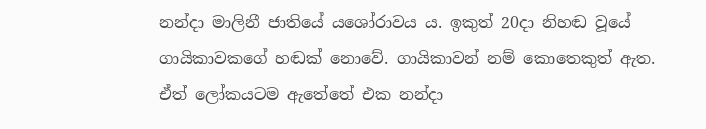නන්දා මාලිනී ජාතියේ යශෝරාවය ය. ඉකුත් 20දා නිහඬ වූයේ ගායිකාවකගේ හඬක් නොවේ. ගායිකාවන් නම් කොතෙකුත් ඇත. ඒත් ලෝකයටම ඇතේතේ එක නන්දා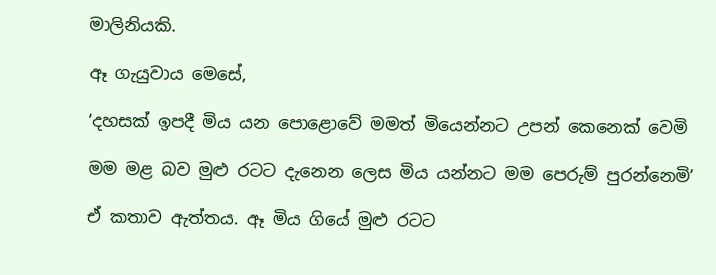මාලිනියකි.

ඈ ගැයුවාය මෙසේ,

‘දහසක් ඉපදී මිය යන පොළොවේ මමත් මියෙන්නට උපන් කෙනෙක් වෙමි

මම මළ බව මුළු රටට දැනෙන ලෙස මිය යන්නට මම පෙරුම් පුරන්නෙමි’

ඒ කතාව ඇත්තය. ඈ මිය ගියේ මුළු රටට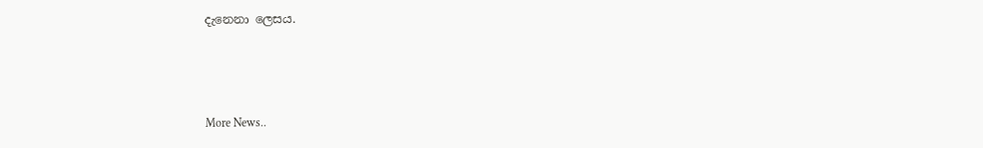දැනෙනා ලෙසය.



More News..